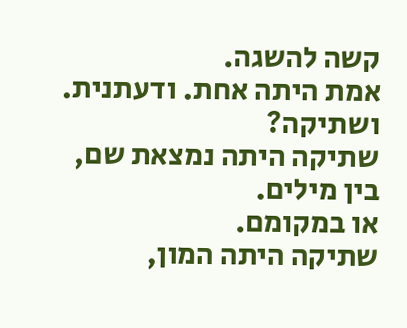קשה להשגה.
אמת היתה אחת. ודעתנית.
ושתיקה?
שתיקה היתה נמצאת שם, בין מילים.
או במקומם.
שתיקה היתה המון,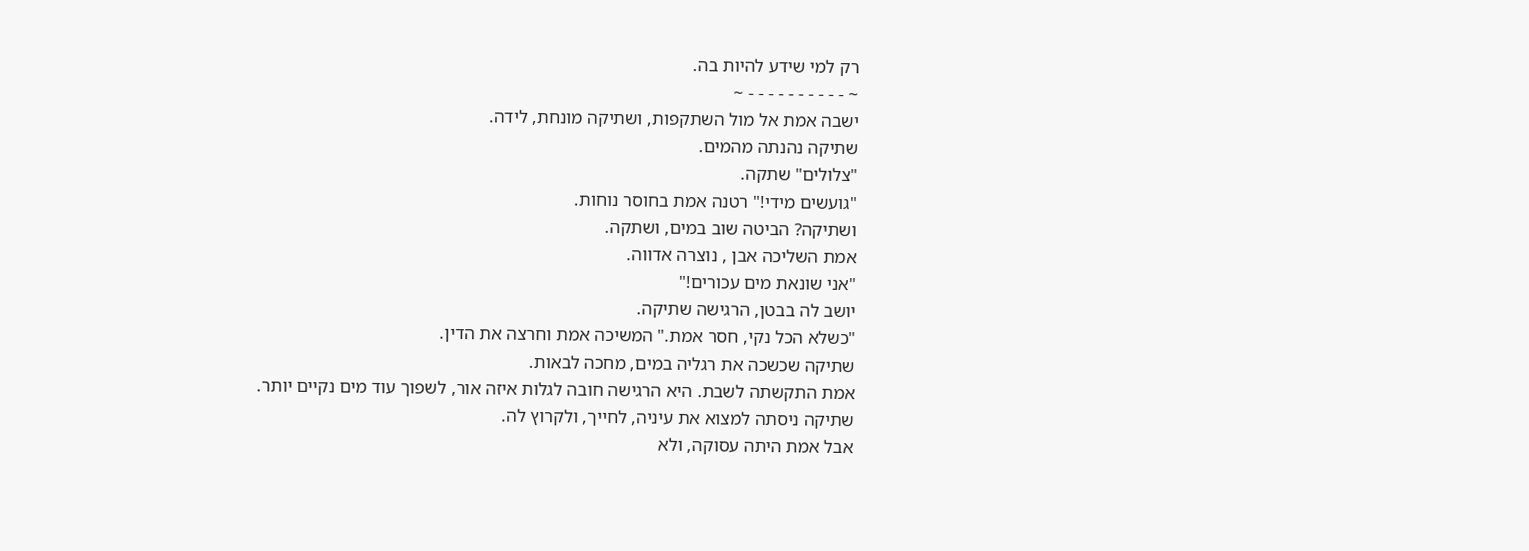רק למי שידע להיות בה.
~ - - - - - - - - - - ~
ישבה אמת אל מול השתקפות, ושתיקה מונחת, לידה.
שתיקה נהנתה מהמים.
"צלולים" שתקה.
"גועשים מידי!" רטנה אמת בחוסר נוחות.
ושתיקה? הביטה שוב במים, ושתקה.
אמת השליכה אבן , נוצרה אדווה.
"אני שונאת מים עכורים!"
יושב לה בבטן, הרגישה שתיקה.
"כשלא הכל נקי, חסר אמת." המשיכה אמת וחרצה את הדין.
שתיקה שכשכה את רגליה במים, מחכה לבאות.
אמת התקשתה לשבת. היא הרגישה חובה לגלות איזה אור, לשפוך עוד מים נקיים יותר.
שתיקה ניסתה למצוא את עיניה, לחייך, ולקרוץ לה.
אבל אמת היתה עסוקה, ולא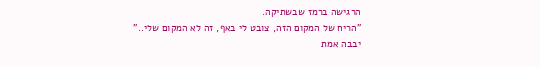הרגישה ברמז שבשתיקה.
"הריח של המקום הזה, צובט לי באף, זה לא המקום שלי.."
יבבה אמת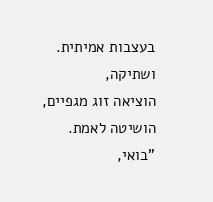בעצבות אמיתית.
ושתיקה,
הוציאה זוג מגפיים,
הושיטה לאמת.
"בואי,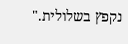נקפץ בשלולית."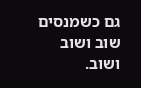גם כשמנסים שוב ושוב ושוב.